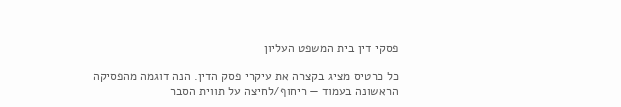פסקי דין בית המשפט העליון

כל כרטיס מציג בקצרה את עיקרי פסק הדין. הנה דוגמה מהפסיקה הראשונה בעמוד — ריחוף/לחיצה על תווית הסבר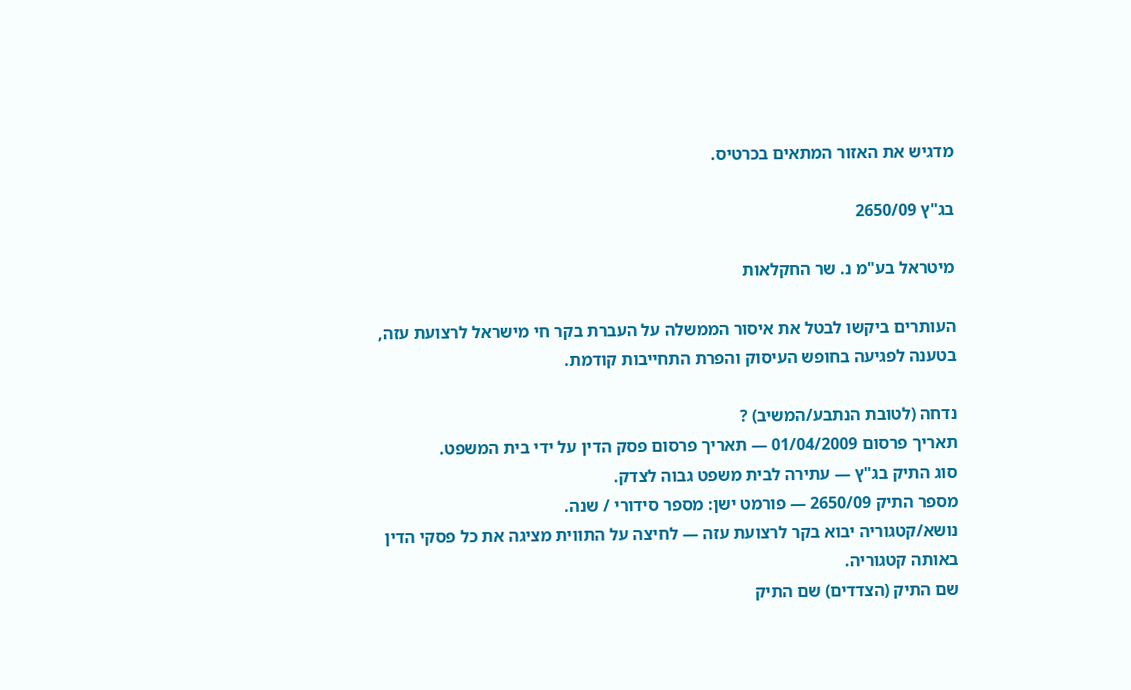מדגיש את האזור המתאים בכרטיס.

בג"ץ 2650/09

מיטראל בע"מ נ. שר החקלאות

העותרים ביקשו לבטל את איסור הממשלה על העברת בקר חי מישראל לרצועת עזה, בטענה לפגיעה בחופש העיסוק והפרת התחייבות קודמת.

נדחה (לטובת הנתבע/המשיב) ?
תאריך פרסום 01/04/2009 — תאריך פרסום פסק הדין על ידי בית המשפט.
סוג התיק בג"ץ — עתירה לבית משפט גבוה לצדק.
מספר התיק 2650/09 — פורמט ישן: מספר סידורי / שנה.
נושא/קטגוריה יבוא בקר לרצועת עזה — לחיצה על התווית מציגה את כל פסקי הדין באותה קטגוריה.
שם התיק (הצדדים) שם התיק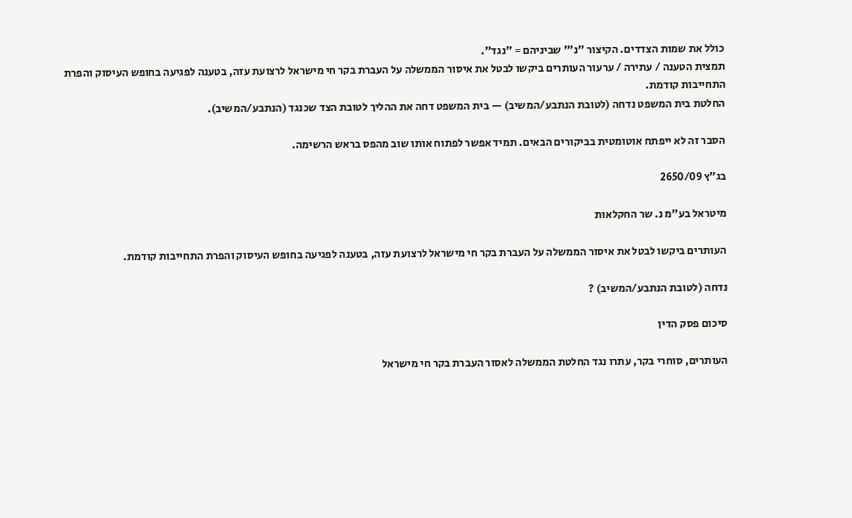כולל את שמות הצדדים. הקיצור "נ׳" שביניהם = "נגד".
תמצית הטענה / עתירה / ערעור העותרים ביקשו לבטל את איסור הממשלה על העברת בקר חי מישראל לרצועת עזה, בטענה לפגיעה בחופש העיסוק והפרת התחייבות קודמת.
החלטת בית המשפט נדחה (לטובת הנתבע/המשיב) — בית המשפט דחה את ההליך לטובת הצד שכנגד (הנתבע/המשיב).

הסבר זה לא ייפתח אוטומטית בביקורים הבאים. תמיד אפשר לפתוח אותו שוב מהפס בראש הרשימה.

בג"ץ 2650/09

מיטראל בע"מ נ. שר החקלאות

העותרים ביקשו לבטל את איסור הממשלה על העברת בקר חי מישראל לרצועת עזה, בטענה לפגיעה בחופש העיסוק והפרת התחייבות קודמת.

נדחה (לטובת הנתבע/המשיב) ?

סיכום פסק הדין

העותרים, סוחרי בקר, עתרו נגד החלטת הממשלה לאסור העברת בקר חי מישראל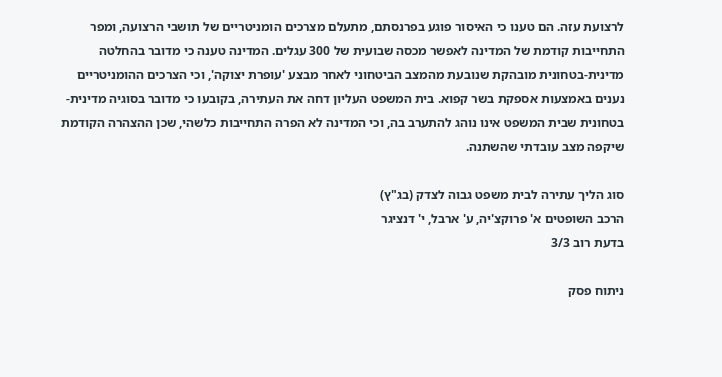לרצועת עזה. הם טענו כי האיסור פוגע בפרנסתם, מתעלם מצרכים הומניטריים של תושבי הרצועה, ומפר התחייבות קודמת של המדינה לאפשר מכסה שבועית של 300 עגלים. המדינה טענה כי מדובר בהחלטה מדינית-בטחונית מובהקת שנובעת מהמצב הביטחוני לאחר מבצע 'עופרת יצוקה', וכי הצרכים ההומניטריים נענים באמצעות אספקת בשר קפוא. בית המשפט העליון דחה את העתירה, בקובעו כי מדובר בסוגיה מדינית-בטחונית שבית המשפט אינו נוהג להתערב בה, וכי המדינה לא הפרה התחייבות כלשהי, שכן ההצהרה הקודמת שיקפה מצב עובדתי שהשתנה.

סוג הליך עתירה לבית משפט גבוה לצדק (בג"ץ)
הרכב השופטים א' פרוקצ'יה, ע' ארבל, י' דנציגר
בדעת רוב 3/3

ניתוח פסק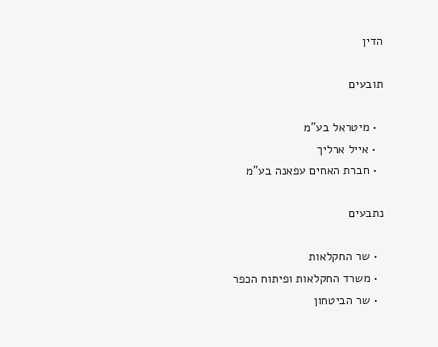הדין

תובעים

  • מיטראל בע"מ
  • אייל ארליך
  • חברת האחים עפאנה בע"מ

נתבעים

  • שר החקלאות
  • משרד החקלאות ופיתוח הכפר
  • שר הביטחון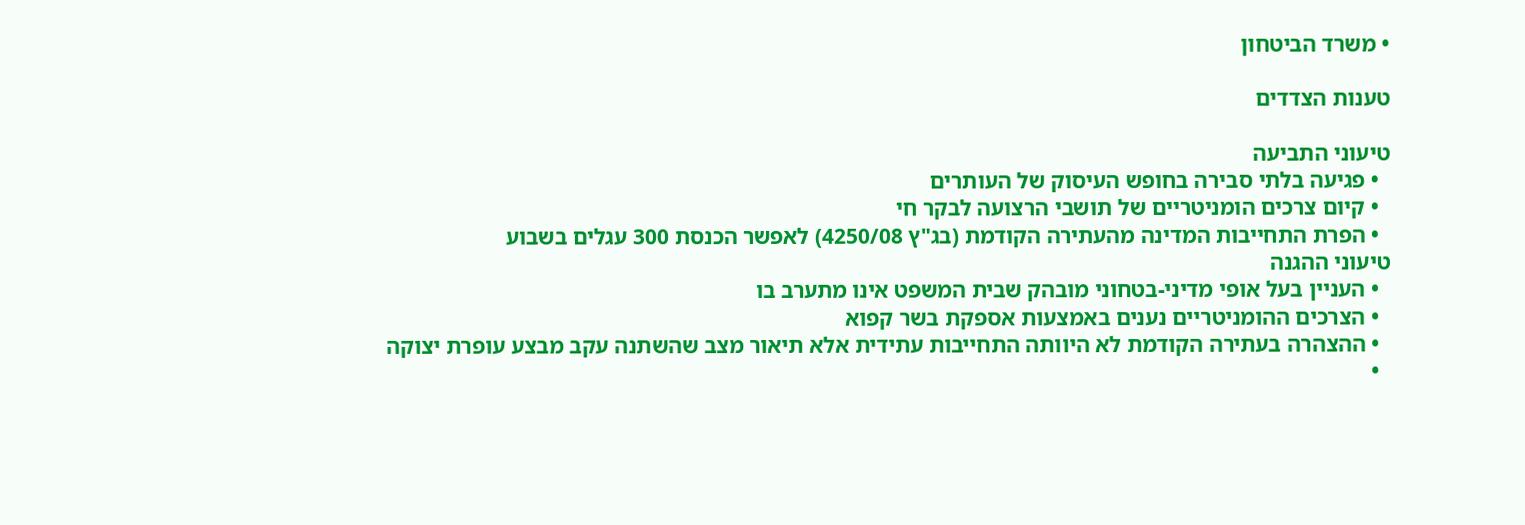• משרד הביטחון

טענות הצדדים

טיעוני התביעה
  • פגיעה בלתי סבירה בחופש העיסוק של העותרים
  • קיום צרכים הומניטריים של תושבי הרצועה לבקר חי
  • הפרת התחייבות המדינה מהעתירה הקודמת (בג"ץ 4250/08) לאפשר הכנסת 300 עגלים בשבוע
טיעוני ההגנה
  • העניין בעל אופי מדיני-בטחוני מובהק שבית המשפט אינו מתערב בו
  • הצרכים ההומניטריים נענים באמצעות אספקת בשר קפוא
  • ההצהרה בעתירה הקודמת לא היוותה התחייבות עתידית אלא תיאור מצב שהשתנה עקב מבצע עופרת יצוקה
  •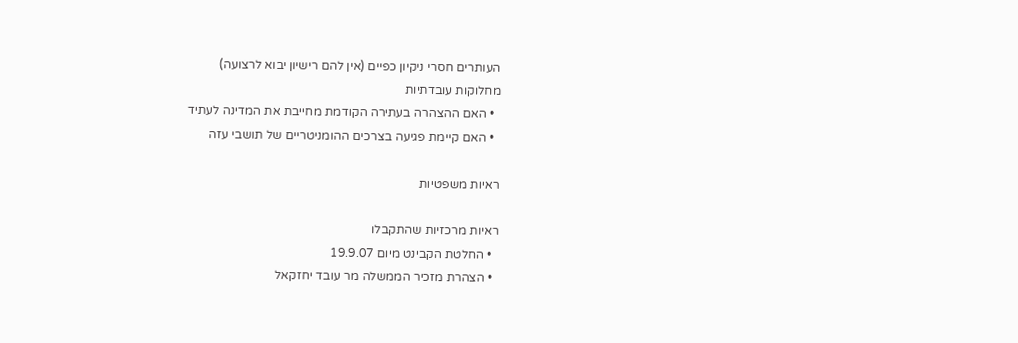העותרים חסרי ניקיון כפיים (אין להם רישיון יבוא לרצועה)
מחלוקות עובדתיות
  • האם ההצהרה בעתירה הקודמת מחייבת את המדינה לעתיד
  • האם קיימת פגיעה בצרכים ההומניטריים של תושבי עזה

ראיות משפטיות

ראיות מרכזיות שהתקבלו
  • החלטת הקבינט מיום 19.9.07
  • הצהרת מזכיר הממשלה מר עובד יחזקאל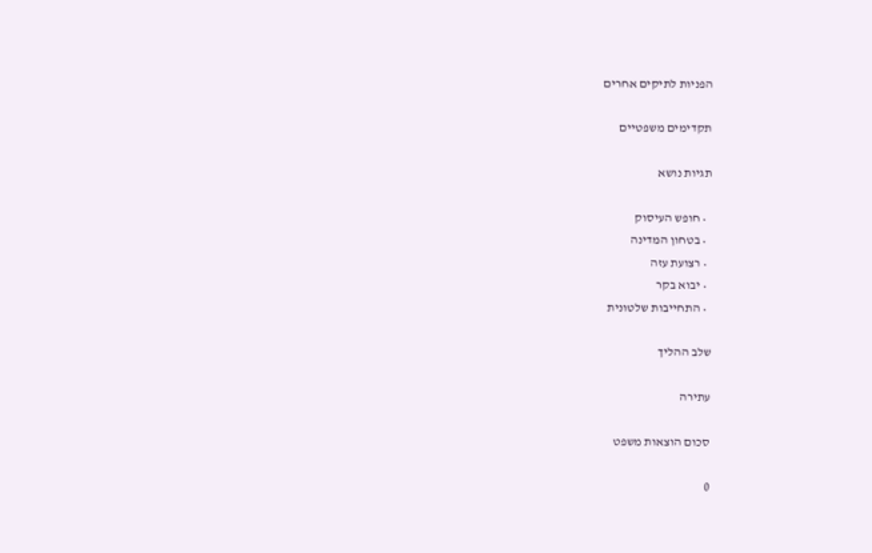הפניות לתיקים אחרים

תקדימים משפטיים

תגיות נושא

  • חופש העיסוק
  • בטחון המדינה
  • רצועת עזה
  • יבוא בקר
  • התחייבות שלטונית

שלב ההליך

עתירה

סכום הוצאות משפט

0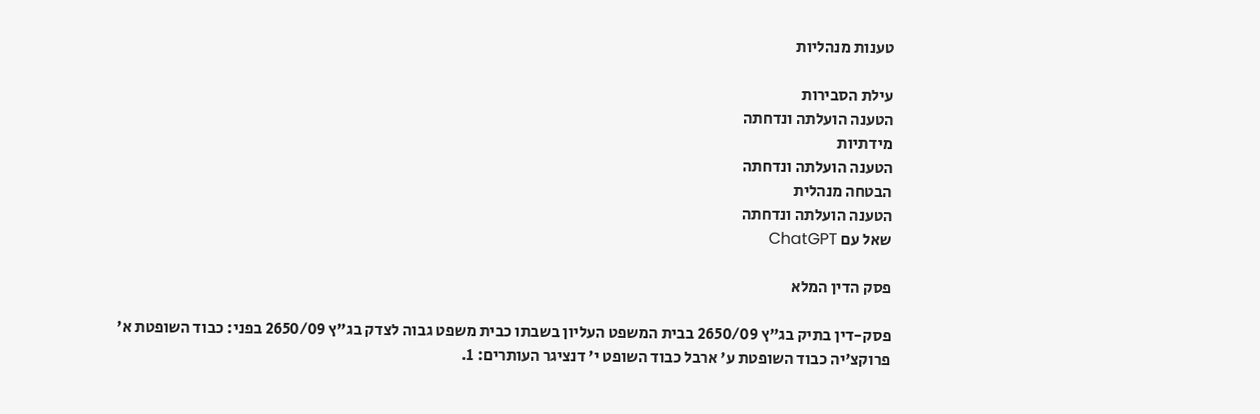טענות מנהליות

עילת הסבירות
הטענה הועלתה ונדחתה
מידתיות
הטענה הועלתה ונדחתה
הבטחה מנהלית
הטענה הועלתה ונדחתה
שאל עם ChatGPT

פסק הדין המלא

פסק-דין בתיק בג"ץ 2650/09 בבית המשפט העליון בשבתו כבית משפט גבוה לצדק בג"ץ 2650/09 בפני: כבוד השופטת א' פרוקצ'יה כבוד השופטת ע' ארבל כבוד השופט י' דנציגר העותרים: 1.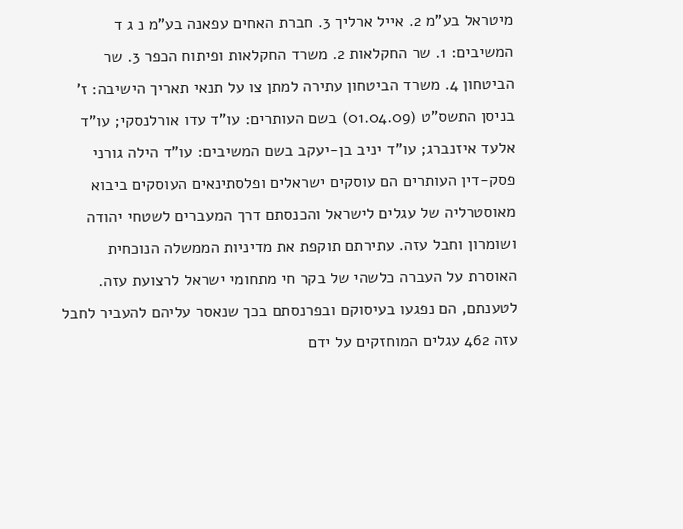מיטראל בע"מ 2. אייל ארליך 3. חברת האחים עפאנה בע"מ נ ג ד המשיבים: 1. שר החקלאות 2. משרד החקלאות ופיתוח הכפר 3. שר הביטחון 4. משרד הביטחון עתירה למתן צו על תנאי תאריך הישיבה: ז' בניסן התשס"ט (01.04.09) בשם העותרים: עו"ד עדו אורלנסקי; עו"ד אלעד איזנברג; עו"ד יניב בן-יעקב בשם המשיבים: עו"ד הילה גורני פסק-דין העותרים הם עוסקים ישראלים ופלסתינאים העוסקים ביבוא מאוסטרליה של עגלים לישראל והכנסתם דרך המעברים לשטחי יהודה ושומרון וחבל עזה. עתירתם תוקפת את מדיניות הממשלה הנוכחית האוסרת על העברה כלשהי של בקר חי מתחומי ישראל לרצועת עזה. לטענתם, הם נפגעו בעיסוקם ובפרנסתם בכך שנאסר עליהם להעביר לחבל עזה 462 עגלים המוחזקים על ידם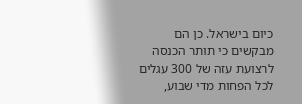כיום בישראל. כן הם מבקשים כי תותר הכנסה לרצועת עזה של 300 עגלים לכל הפחות מדי שבוע,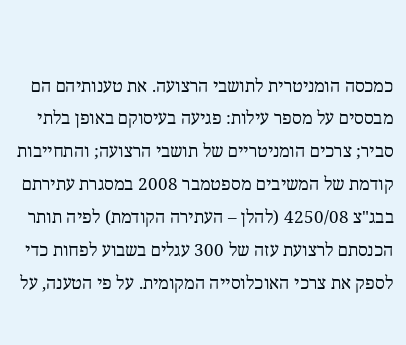כמכסה הומניטרית לתושבי הרצועה. את טענותיהם הם מבססים על מספר עילות: פגיעה בעיסוקם באופן בלתי סביר; צרכים הומניטריים של תושבי הרצועה; והתחייבות קודמת של המשיבים מספטמבר 2008 במסגרת עתירתם בבג"צ 4250/08 (להלן – העתירה הקודמת) לפיה תותר הכנסתם לרצועת עזה של 300 עגלים בשבוע לפחות כדי לספק את צרכי האוכלוסייה המקומית. על פי הטענה, על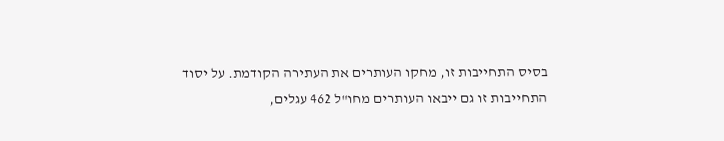בסיס התחייבות זו, מחקו העותרים את העתירה הקודמת. על יסוד התחייבות זו גם ייבאו העותרים מחו"ל 462 עגלים,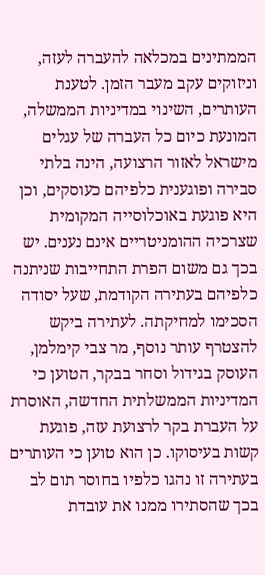הממתינים במכלאה להעברה לעזה, וניזוקים עקב מעבר הזמן. לטענת העותרים, השינוי במדיניות הממשלה, המונעת כיום כל העברה של עגלים מישראל לאזור הרצועה, הינה בלתי סבירה ופוגענית כלפיהם כעוסקים, וכן היא פוגעת באוכלוסייה המקומית שצרכיה ההומניטריים אינם נענים. יש בכך גם משום הפרת התחייבות שניתנה כלפיהם בעתירה הקודמת, שעל יסודה הסכימו למחיקתה. לעתירה ביקש להצטרף עותר נוסף, מר צבי קימלמן, העוסק בגידול וסחר בבקר, הטוען כי המדיניות הממשלתית החדשה, האוסרת על העברת בקר לרצועת עזה, פוגעת קשות בעיסוקו. כן הוא טוען כי העותרים בעתירה זו נהגו כלפיו בחוסר תום לב בכך שהסתירו ממנו את עובדת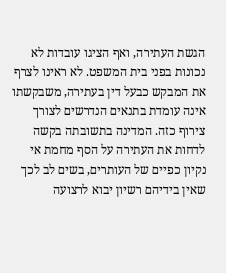הגשת העתירה, ואף הציגו עובדות לא נכונות בפני בית המשפט. לא ראינו לצרף את המבקש כבעל דין בעתירה, משבקשתו אינה עומדת בתנאים הנדרשים לצורך צירוף כזה. המדינה בתשובתה בקשה לדחות את העתירה על הסף מחמת אי נקיון כפיים של העותרים, בשים לב לכך שאין בידיהם רשיון יבוא לרצועה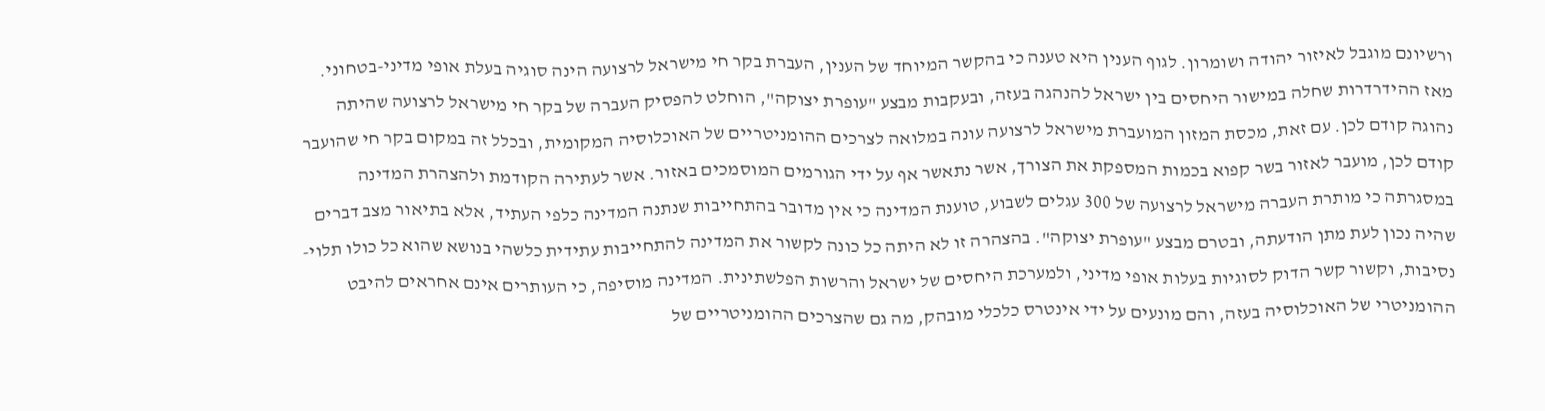ורשיונם מוגבל לאיזור יהודה ושומרון. לגוף הענין היא טענה כי בהקשר המיוחד של הענין, העברת בקר חי מישראל לרצועה הינה סוגיה בעלת אופי מדיני-בטחוני. מאז ההידרדרות שחלה במישור היחסים בין ישראל להנהגה בעזה, ובעקבות מבצע "עופרת יצוקה", הוחלט להפסיק העברה של בקר חי מישראל לרצועה שהיתה נהוגה קודם לכן. עם זאת, מכסת המזון המועברת מישראל לרצועה עונה במלואה לצרכים ההומניטריים של האוכלוסיה המקומית, ובכלל זה במקום בקר חי שהועבר קודם לכן, מועבר לאזור בשר קפוא בכמות המספקת את הצורך, אשר נתאשר אף על ידי הגורמים המוסמכים באזור. אשר לעתירה הקודמת ולהצהרת המדינה במסגרתה כי מותרת העברה מישראל לרצועה של 300 עגלים לשבוע, טוענת המדינה כי אין מדובר בהתחייבות שנתנה המדינה כלפי העתיד, אלא בתיאור מצב דברים שהיה נכון לעת מתן הודעתה, ובטרם מבצע "עופרת יצוקה". בהצהרה זו לא היתה כל כונה לקשור את המדינה להתחייבות עתידית כלשהי בנושא שהוא כל כולו תלוי-נסיבות, וקשור קשר הדוק לסוגיות בעלות אופי מדיני, ולמערכת היחסים של ישראל והרשות הפלשתינית. המדינה מוסיפה, כי העותרים אינם אחראים להיבט ההומניטרי של האוכלוסיה בעזה, והם מונעים על ידי אינטרס כלכלי מובהק, מה גם שהצרכים ההומניטריים של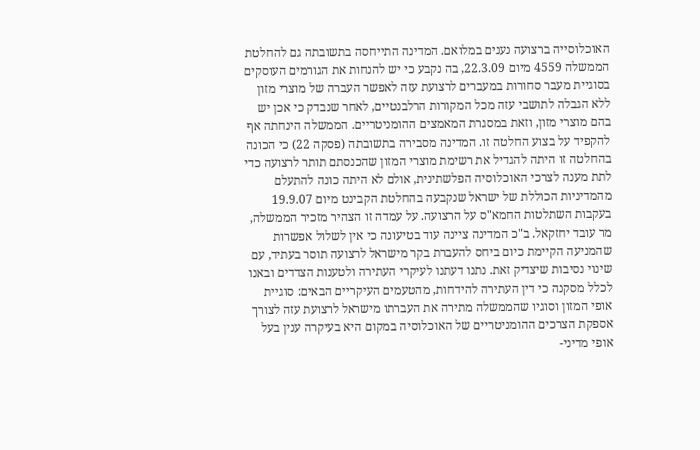האוכלוסייה ברצועה נענים במלואם. המדינה התייחסה בתשובתה גם להחלטת הממשלה 4559 מיום 22.3.09, בה נקבע כי יש להנחות את הגורמים העוסקים בסוגיית מעבר סחורות במעברים לרצועת עזה לאפשר העברה של מוצרי מזון ללא הגבלה לתושבי עזה מכל המקורות הרלבנטיים, לאחר שנבדק כי אכן יש בהם מוצרי מזון, וזאת במסגרת המאמצים ההומניטריים. הממשלה הינחתה אף להקפיד על בצוע החלטה זו. המדינה מסבירה בתשובתה (פסקה 22) כי הכונה בהחלטה זו היתה להגדיל את רשימת מוצרי המזון שהכנסתם תותר לרצועה כדי לתת מענה לצרכי האוכלוסיה הפלשתינית, אולם לא היתה כונה להתעלם מהמדיניות הכוללת של ישראל שנקבעה בהחלטת הקבינט מיום 19.9.07 בעקבות השתלטות החמא"ס על הרצועה. על עמדה זו הצהיר מזכיר הממשלה, מר עובד יחזקאל. ב"כ המדינה ציינה עוד בטיעונה כי אין לשלול אפשרות שהמניעה הקיימת כיום ביחס להעברת בקר מישראל לרצועה תוסר בעתיד, עם שינוי נסיבות שיצדיק זאת. נתנו דעתנו לעיקרי העתירה ולטענות הצדדים ובאנו לכלל מסקנה כי דין העתירה להידחות, מהטעמים העיקריים הבאים: סוגיית אופי המזון וסוגיו שהממשלה מתירה את העברתו מישראל לרצועת עזה לצורך אספקת הצרכים ההומניטריים של האוכלוסיה במקום היא בעיקרה ענין בעל אופי מדיני-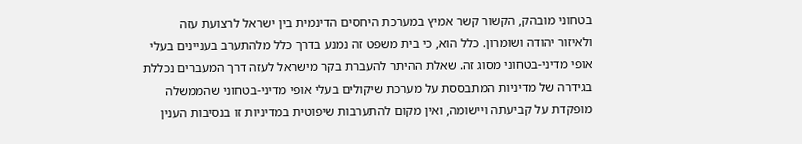בטחוני מובהק, הקשור קשר אמיץ במערכת היחסים הדינמית בין ישראל לרצועת עזה ולאיזור יהודה ושומרון. כלל הוא, כי בית משפט זה נמנע בדרך כלל מלהתערב בעניינים בעלי אופי מדיני-בטחוני מסוג זה. שאלת ההיתר להעברת בקר מישראל לעזה דרך המעברים נכללת בגידרה של מדיניות המתבססת על מערכת שיקולים בעלי אופי מדיני-בטחוני שהממשלה מופקדת על קביעתה ויישומה, ואין מקום להתערבות שיפוטית במדיניות זו בנסיבות הענין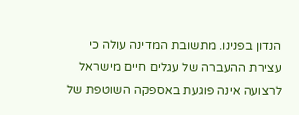הנדון בפנינו. מתשובת המדינה עולה כי עצירת ההעברה של עגלים חיים מישראל לרצועה אינה פוגעת באספקה השוטפת של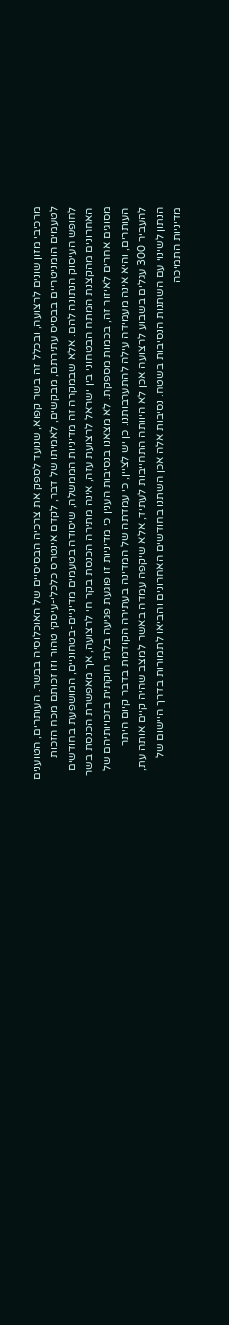מרכיבי מזון שונים לרצועה, ובכלל זה בשר קפוא, שנועד לספק את צרכיה הבסיסיים של האוכלוסיה בבשר. העותרים, הטוענים לטעמים הומניטריים בבסיס עתירתם, מבקשים, לאמיתו של דבר, לקדם אינטרס כלכלי-עיסקי טהור וזו זכותם מכח הזכות לחופש העיסוק הנתונה להם. אלא שבמקרה זה מדיניות הממשלה, שיסודה בטעמים מדיניים-בטחוניים, המושפעת בחודשים האחרונים מהקצנת המתח הבטחוני בין ישראל לרצועת עזה, אינה מתירה הכנסת בקר חי לרצועה, אך מאפשרת הכנסת בשר מסוגים אחרים לאיזור זה, בכמות מספקת. לא מצאנו בנסיבות הענין כי מדיניות זו פוגעת פגיעה בלתי חוקתית בזכויותיהם של העותרים, והיא אינה מעמידה עילה להתערבותנו. כן יש לציין, כי עמדתה של המדינה בעתירה הקודמת בדבר קיום היתר להעביר 300 עגלים בשבוע לרצועה אכן לא היוותה התחייבות לעתיד, אלא שיקפה עמדה באשר למצב שהיה קיים אותה עת, הנתון לשינוי עם השתנות הנסיבות בשטח. נסיבות אלה אכן השתנו בחודשים האחרונים והביאו לתמורות בדרך היישום של מדיניות התמיכה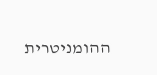ההומניטרית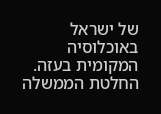של ישראל באוכלוסיה המקומית בעזה. החלטת הממשלה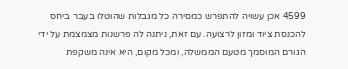4599 אכן עשויה להתפרש כמסירה כל מגבלות שהוטלו בעבר ביחס להכנסת ציוד ומזון לרצועה. עם זאת, ניתנה לה פרשנות מצמצמת על ידי הגורם המוסמך מטעם הממשלה, ומכל מקום, היא אינה משקפת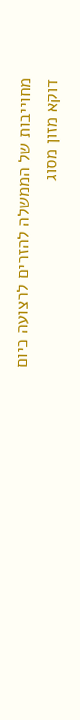מחוייבות של הממשלה להזרים לרצועה כיום דוקא מזון מסוג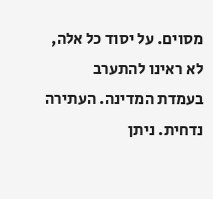מסוים. על יסוד כל אלה, לא ראינו להתערב בעמדת המדינה. העתירה נדחית. ניתן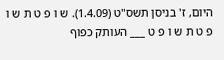היום, ז' בניסן תשס"ט (1.4.09). ש ו פ ט ת ש ו פ ט ת ש ו פ ט ___ העותק כפוף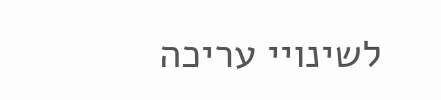לשינויי עריכה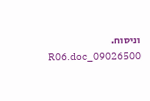וניסוח. 09026500_R06.doc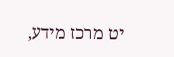יט מרכז מידע,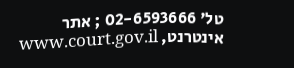טל' 02-6593666 ; אתר אינטרנט, www.court.gov.il